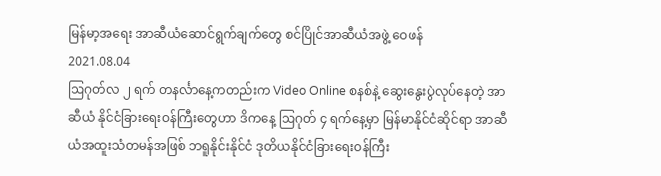မြန်မာ့အရေး အာဆီယံဆောင်ရွက်ချက်တွေ စင်ပြိုင်အာဆီယံအဖွဲ့ ဝေဖန်
2021.08.04
ဩဂုတ်လ ၂ ရက် တနင်္လာနေ့ကတည်းက Video Online စနစ်နဲ့ ဆွေးနွေးပွဲလုပ်နေတဲ့ အာဆီယံ နိုင်ငံခြားရေးဝန်ကြီးတွေဟာ ဒိကနေ့ ဩဂုတ် ၄ ရက်နေ့မှာ မြန်မာနိုင်ငံဆိုင်ရာ အာဆီယံအထူးသံတမန်အဖြစ် ဘရူနိုင်းနိုင်ငံ ဒုတိယနိုင်ငံခြားရေးဝန်ကြီး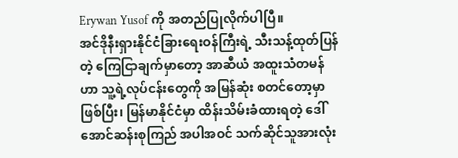Erywan Yusof ကို အတည်ပြုလိုက်ပါပြီ။
အင်ဒိုနီးရှားနိုင်ငံခြားရေးဝန်ကြီးရဲ့ သီးသန့်ထုတ်ပြန်တဲ့ ကြေငြာချက်မှာတော့ အာဆီယံ အထူးသံတမန်ဟာ သူ့ရဲ့လုပ်ငန်းတွေကို အမြန်ဆုံး စတင်တော့မှာဖြစ်ပြီး၊ မြန်မာနိုင်ငံမှာ ထိန်းသိမ်းခံထားရတဲ့ ဒေါ်အောင်ဆန်းစုကြည် အပါအဝင် သက်ဆိုင်သူအားလုံး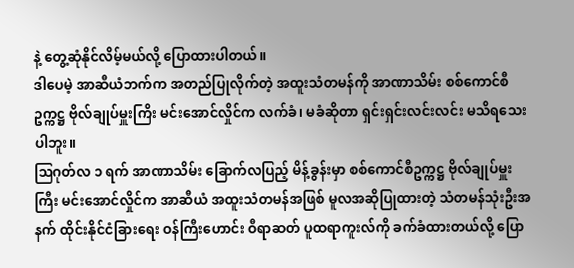နဲ့ တွေ့ဆုံနိုင်လိမ့်မယ်လို့ ပြောထားပါတယ်။
ဒါပေမဲ့ အာဆီယံဘက်က အတည်ပြုလိုက်တဲ့ အထူးသံတမန်ကို အာဏာသိမ်း စစ်ကောင်စီဥက္ကဋ္ဌ ဗိုလ်ချုပ်မှူးကြိး မင်းအောင်လှိုင်က လက်ခံ၊ မခံဆိုတာ ရှင်းရှင်းလင်းလင်း မသိရသေးပါဘူး။
ဩဂုတ်လ ၁ ရက် အာဏာသိမ်း ခြောက်လပြည့် မိန့်ခွန်းမှာ စစ်ကောင်စီဥက္ကဋ္ဌ ဗိုလ်ချုပ်မှူးကြီး မင်းအောင်လှိုင်က အာဆီယံ အထူးသံတမန်အဖြစ် မူလအဆိုပြုထားတဲ့ သံတမန်သုံးဦးအနက် ထိုင်းနိုင်ငံခြားရေး ဝန်ကြီးဟောင်း ဝီရာဆတ် ပူထရာကူးလ်ကို ခက်ခံထားတယ်လို့ ပြော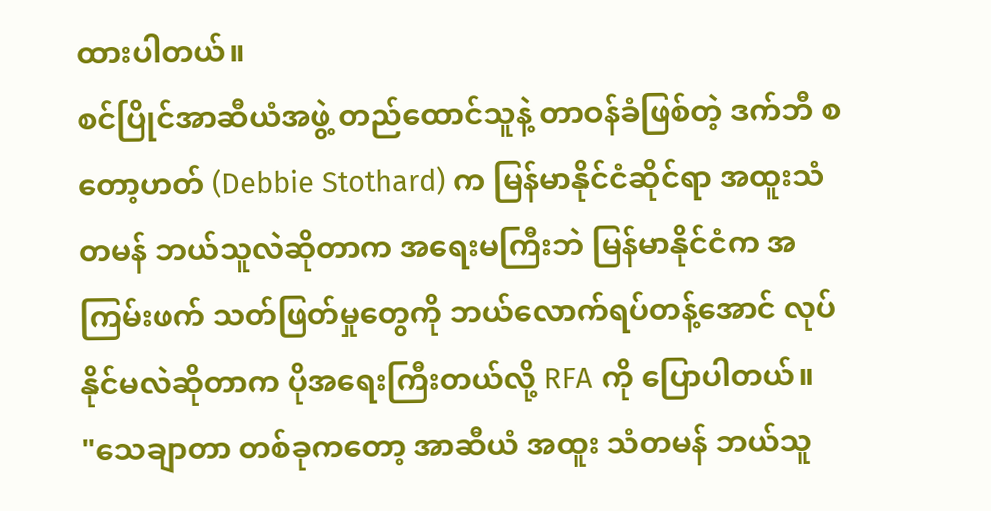ထားပါတယ်။
စင်ပြိုင်အာဆီယံအဖွဲ့ တည်ထောင်သူနဲ့ တာဝန်ခံဖြစ်တဲ့ ဒက်ဘီ စတော့ဟတ် (Debbie Stothard) က မြန်မာနိုင်ငံဆိုင်ရာ အထူးသံတမန် ဘယ်သူလဲဆိုတာက အရေးမကြီးဘဲ မြန်မာနိုင်ငံက အကြမ်းဖက် သတ်ဖြတ်မှုတွေကို ဘယ်လောက်ရပ်တန့်အောင် လုပ်နိုင်မလဲဆိုတာက ပိုအရေးကြီးတယ်လို့ RFA ကို ပြောပါတယ်။
"သေချာတာ တစ်ခုကတော့ အာဆီယံ အထူး သံတမန် ဘယ်သူ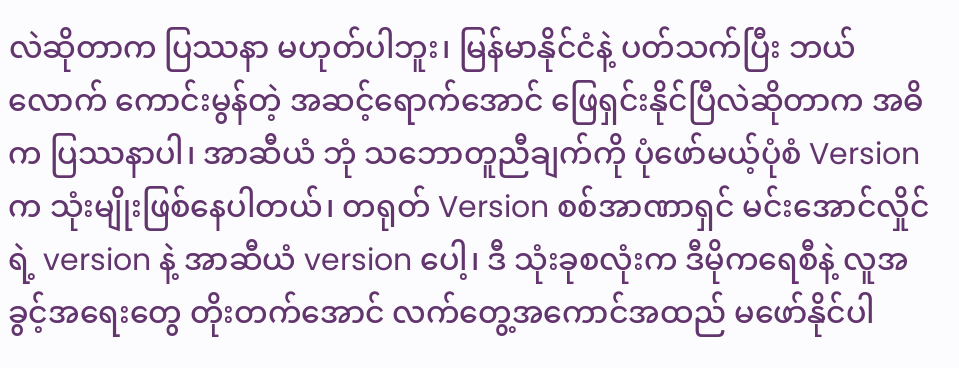လဲဆိုတာက ပြဿနာ မဟုတ်ပါဘူး၊ မြန်မာနိုင်ငံနဲ့ ပတ်သက်ပြီး ဘယ်လောက် ကောင်းမွန်တဲ့ အဆင့်ရောက်အောင် ဖြေရှင်းနိုင်ပြီလဲဆိုတာက အဓိက ပြဿနာပါ၊ အာဆီယံ ဘုံ သဘောတူညီချက်ကို ပုံဖော်မယ့်ပုံစံ Version က သုံးမျိုးဖြစ်နေပါတယ်၊ တရုတ် Version စစ်အာဏာရှင် မင်းအောင်လှိုင်ရဲ့ version နဲ့ အာဆီယံ version ပေါ့၊ ဒီ သုံးခုစလုံးက ဒီမိုကရေစီနဲ့ လူအခွင့်အရေးတွေ တိုးတက်အောင် လက်တွေ့အကောင်အထည် မဖော်နိုင်ပါ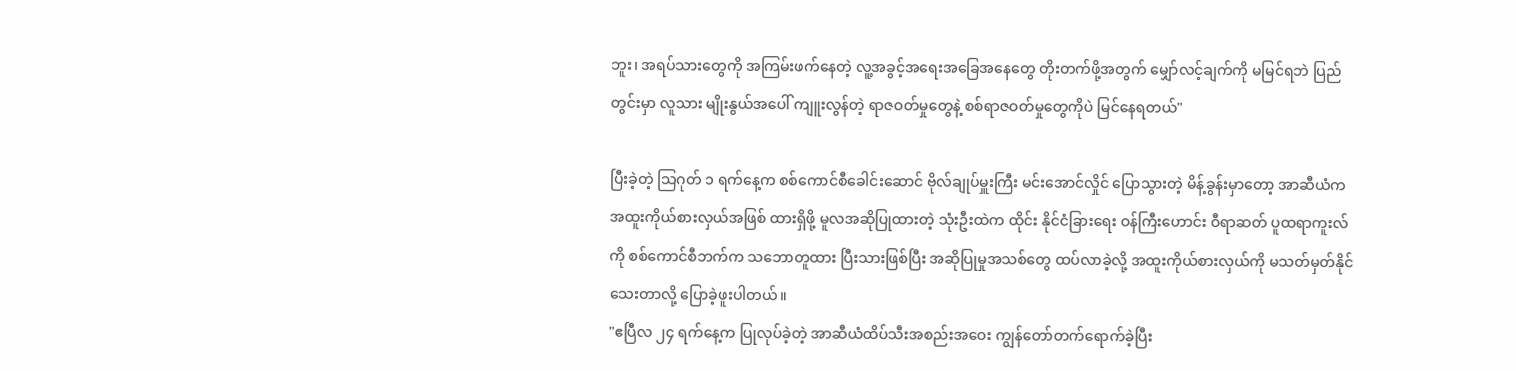ဘူး၊ အရပ်သားတွေကို အကြမ်းဖက်နေတဲ့ လူ့အခွင့်အရေးအခြေအနေတွေ တိုးတက်ဖို့အတွက် မျှော်လင့်ချက်ကို မမြင်ရဘဲ ပြည်တွင်းမှာ လူသား မျိုးနွယ်အပေါ် ကျူးလွန်တဲ့ ရာဇဝတ်မှုတွေနဲ့ စစ်ရာဇဝတ်မှုတွေကိုပဲ မြင်နေရတယ်"

ပြီးခဲ့တဲ့ သြဂုတ် ၁ ရက်နေ့က စစ်ကောင်စီခေါင်းဆောင် ဗိုလ်ချုပ်မှူးကြီး မင်းအောင်လှိုင် ပြောသွားတဲ့ မိန့်ခွန်းမှာတော့ အာဆီယံက အထူးကိုယ်စားလှယ်အဖြစ် ထားရှိဖို့ မူလအဆိုပြုထားတဲ့ သုံးဦးထဲက ထိုင်း နိုင်ငံခြားရေး ဝန်ကြီးဟောင်း ဝီရာဆတ် ပူထရာကူးလ်ကို စစ်ကောင်စီဘက်က သဘောတူထား ပြီးသားဖြစ်ပြီး အဆိုပြုမှုအသစ်တွေ ထပ်လာခဲ့လို့ အထူးကိုယ်စားလှယ်ကို မသတ်မှတ်နိုင်သေးတာလို့ ပြောခဲ့ဖူးပါတယ်။
"ဧပြီလ ၂၄ ရက်နေ့က ပြုလုပ်ခဲ့တဲ့ အာဆီယံထိပ်သီးအစည်းအဝေး ကျွန်တော်တက်ရောက်ခဲ့ပြီး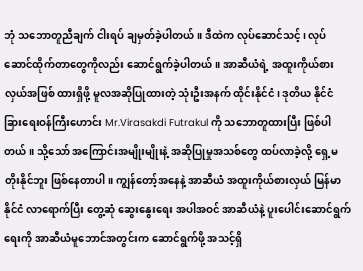ဘုံ သဘောတူညီချက် ငါးရပ် ချမှတ်ခဲ့ပါတယ်။ ဒီထဲက လုပ်ဆောင်သင့်၊ လုပ်ဆောင်ထိုက်တာတွေကိုလည်း ဆောင်ရွက်ခဲ့ပါတယ်။ အာဆီယံရဲ့ အထူးကိုယ်စားလှယ်အဖြစ် ထားရှိဖို့ မူလအဆိုပြုထားတဲ့ သုံးဦးအနက် ထိုင်းနိုင်ငံ၊ ဒုတိယ နိုင်ငံခြားရေးဝန်ကြီးဟောင်း Mr.Virasakdi Futrakul ကို သဘောတူထားပြီး ဖြစ်ပါတယ်။ သို့သော် အကြောင်းအမျိုးမျိုးနဲ့ အဆိုပြုမှုအသစ်တွေ ထပ်လာခဲ့လို့ ရှေ့မတိုးနိုင်ဘူး ဖြစ်နေတာပါ။ ကျွန်တော့်အနေနဲ့ အာဆီယံ အထူးကိုယ်စားလှယ် မြန်မာနိုင်ငံ လာရောက်ပြီး တွေ့ဆုံ ဆွေးနွေးရေး အပါအဝင် အာဆီယံနဲ့ ပူးပေါင်းဆောင်ရွက်ရေးကို အာဆီယံမူဘောင်အတွင်းက ဆောင်ရွက်ဖို့ အသင့်ရှိ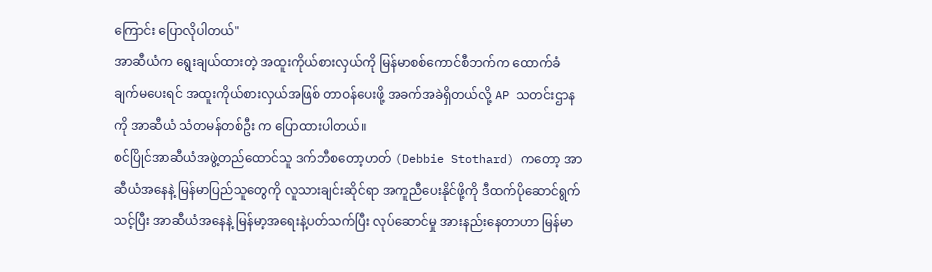ကြောင်း ပြောလိုပါတယ်"
အာဆီယံက ရွေးချယ်ထားတဲ့ အထူးကိုယ်စားလှယ်ကို မြန်မာစစ်ကောင်စီဘက်က ထောက်ခံချက်မပေးရင် အထူးကိုယ်စားလှယ်အဖြစ် တာဝန်ပေးဖို့ အခက်အခဲရှိတယ်လို့ AP သတင်းဌာနကို အာဆီယံ သံတမန်တစ်ဦး က ပြောထားပါတယ်။
စင်ပြိုင်အာဆီယံအဖွဲ့တည်ထောင်သူ ဒက်ဘီစတော့ဟတ် (Debbie Stothard) ကတော့ အာဆီယံအနေနဲ့ မြန်မာပြည်သူတွေကို လူသားချင်းဆိုင်ရာ အကူညီပေးနိုင်ဖို့ကို ဒီထက်ပိုဆောင်ရွက်သင့်ပြီး အာဆီယံအနေနဲ့ မြန်မာ့အရေးနဲ့ပတ်သက်ပြီး လုပ်ဆောင်မှု အားနည်းနေတာဟာ မြန်မာ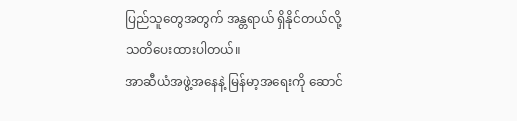ပြည်သူတွေအတွက် အန္တရာယ် ရှိနိုင်တယ်လို့ သတိပေးထားပါတယ်။
အာဆီယံအဖွဲ့အနေနဲ့ မြန်မာ့အရေးကို ဆောင်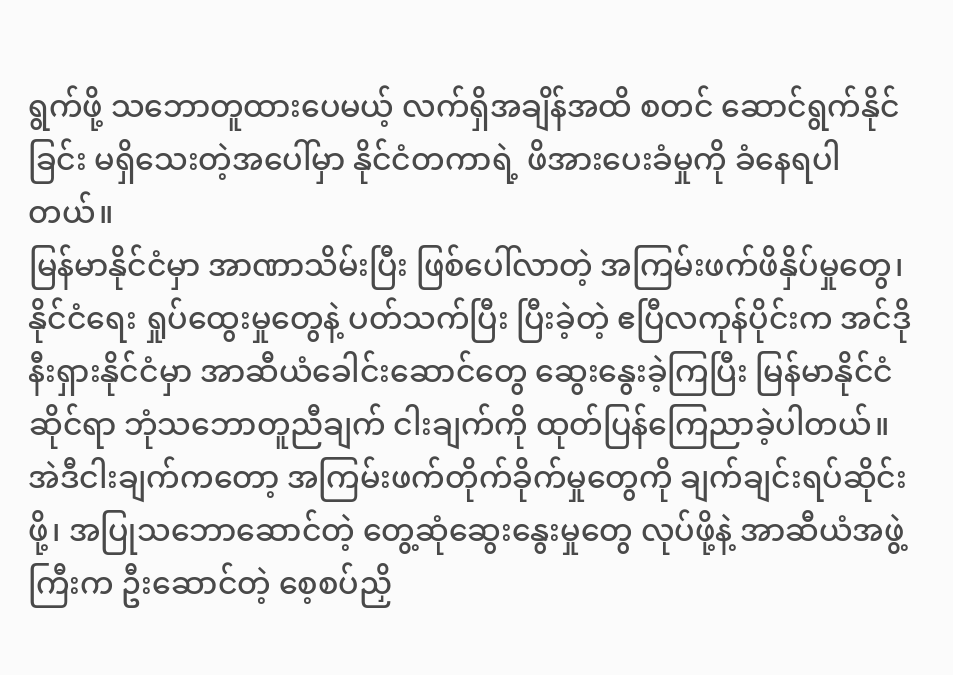ရွက်ဖို့ သဘောတူထားပေမယ့် လက်ရှိအချိန်အထိ စတင် ဆောင်ရွက်နိုင်ခြင်း မရှိသေးတဲ့အပေါ်မှာ နိုင်ငံတကာရဲ့ ဖိအားပေးခံမှုကို ခံနေရပါတယ်။
မြန်မာနိုင်ငံမှာ အာဏာသိမ်းပြီး ဖြစ်ပေါ်လာတဲ့ အကြမ်းဖက်ဖိနှိပ်မှုတွေ၊ နိုင်ငံရေး ရှုပ်ထွေးမှုတွေနဲ့ ပတ်သက်ပြီး ပြီးခဲ့တဲ့ ဧပြီလကုန်ပိုင်းက အင်ဒိုနီးရှားနိုင်ငံမှာ အာဆီယံခေါင်းဆောင်တွေ ဆွေးနွေးခဲ့ကြပြီး မြန်မာနိုင်ငံဆိုင်ရာ ဘုံသဘောတူညီချက် ငါးချက်ကို ထုတ်ပြန်ကြေညာခဲ့ပါတယ်။
အဲဒီငါးချက်ကတော့ အကြမ်းဖက်တိုက်ခိုက်မှုတွေကို ချက်ချင်းရပ်ဆိုင်းဖို့၊ အပြုသဘောဆောင်တဲ့ တွေ့ဆုံဆွေးနွေးမှုတွေ လုပ်ဖို့နဲ့ အာဆီယံအဖွဲ့ကြီးက ဦးဆောင်တဲ့ စေ့စပ်ညှိ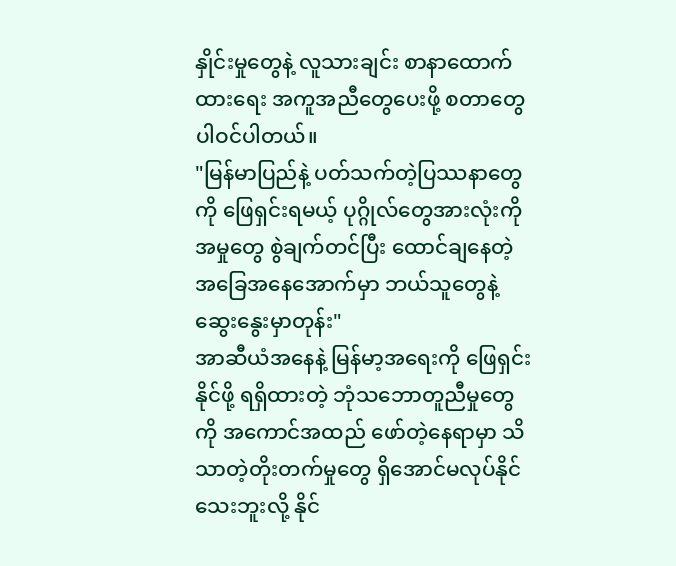နှိုင်းမှုတွေနဲ့ လူသားချင်း စာနာထောက်ထားရေး အကူအညီတွေပေးဖို့ စတာတွေ ပါဝင်ပါတယ်။
"မြန်မာပြည်နဲ့ ပတ်သက်တဲ့ပြဿနာတွေကို ဖြေရှင်းရမယ့် ပုဂ္ဂိုလ်တွေအားလုံးကို အမှုတွေ စွဲချက်တင်ပြီး ထောင်ချနေတဲ့ အခြေအနေအောက်မှာ ဘယ်သူတွေနဲ့ ဆွေးနွေးမှာတုန်း"
အာဆီယံအနေနဲ့ မြန်မာ့အရေးကို ဖြေရှင်းနိုင်ဖို့ ရရှိထားတဲ့ ဘုံသဘောတူညီမှုတွေကို အကောင်အထည် ဖော်တဲ့နေရာမှာ သိသာတဲ့တိုးတက်မှုတွေ ရှိအောင်မလုပ်နိုင်သေးဘူးလို့ နိုင်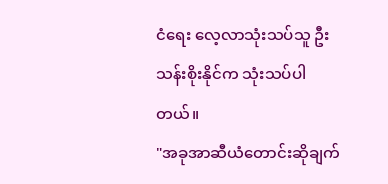ငံရေး လေ့လာသုံးသပ်သူ ဦးသန်းစိုးနိုင်က သုံးသပ်ပါတယ်။
"အခုအာဆီယံတောင်းဆိုချက်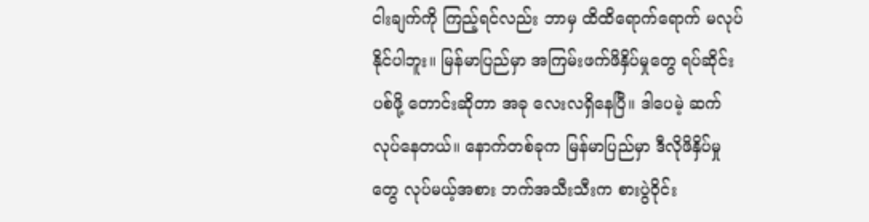ငါးချက်ကို ကြည့်ရင်လည်း ဘာမှ ထိထိရောက်ရောက် မလုပ်နိုင်ပါဘူး။ မြန်မာပြည်မှာ အကြမ်းဖက်ဖိနှိပ်မှုတွေ ရပ်ဆိုင်းပစ်ဖို့ တောင်းဆိုတာ အခု လေးလရှိနေပြီ။ ဒါပေမဲ့ ဆက်လုပ်နေတယ်။ နောက်တစ်ခုက မြန်မာပြည်မှာ ဒီလိုဖိနှိပ်မှုတွေ လုပ်မယ့်အစား ဘက်အသီးသီးက စားပွဲဝိုင်း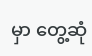မှာ တွေ့ဆုံ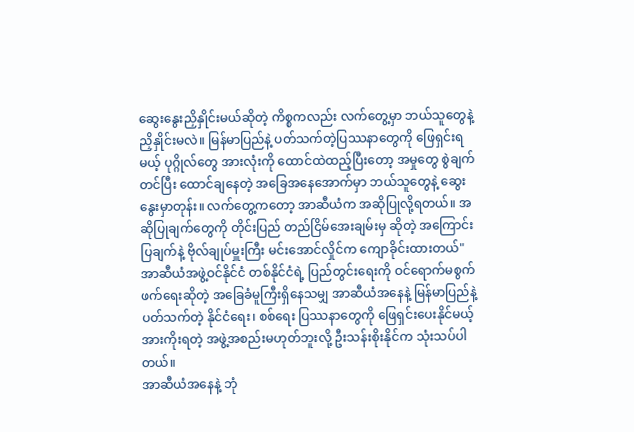ဆွေးနွေးညှိနှိုင်းမယ်ဆိုတဲ့ ကိစ္စကလည်း လက်တွေ့မှာ ဘယ်သူတွေနဲ့ ညှိနှိုင်းမလဲ။ မြန်မာပြည်နဲ့ ပတ်သက်တဲ့ပြဿနာတွေကို ဖြေရှင်းရမယ့် ပုဂ္ဂိုလ်တွေ အားလုံးကို ထောင်ထဲထည့်ပြီးတော့ အမှုတွေ စွဲချက်တင်ပြီး ထောင်ချနေတဲ့ အခြေအနေအောက်မှာ ဘယ်သူတွေနဲ့ ဆွေးနွေးမှာတုန်း။ လက်တွေ့ကတော့ အာဆီယံက အဆိုပြုလို့ရတယ်။ အဆိုပြုချက်တွေကို တိုင်းပြည် တည်ငြိမ်အေးချမ်းမှ ဆိုတဲ့ အကြောင်းပြချက်နဲ့ ဗိုလ်ချုပ်မှူးကြီး မင်းအောင်လှိုင်က ကျောခိုင်းထားတယ်"
အာဆီယံအဖွဲ့ဝင်နိုင်ငံ တစ်နိုင်ငံရဲ့ ပြည်တွင်းရေးကို ဝင်ရောက်မစွက်ဖက်ရေးဆိုတဲ့ အခြေခံမူကြီးရှိနေသမျှ အာဆီယံအနေနဲ့ မြန်မာပြည်နဲ့ပတ်သက်တဲ့ နိုင်ငံရေး၊ စစ်ရေး ပြဿနာတွေကို ဖြေရှင်းပေးနိုင်မယ့် အားကိုးရတဲ့ အဖွဲ့အစည်းမဟုတ်ဘူးလို့ ဦးသန်းစိုးနိုင်က သုံးသပ်ပါတယ်။
အာဆီယံအနေနဲ့ ဘုံ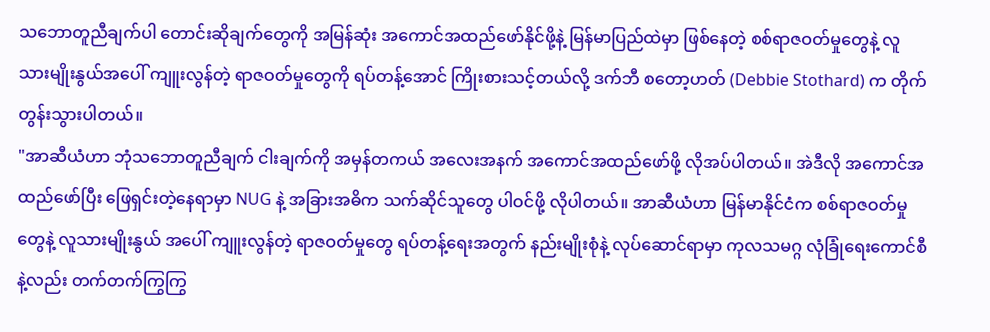သဘောတူညီချက်ပါ တောင်းဆိုချက်တွေကို အမြန်ဆုံး အကောင်အထည်ဖော်နိုင်ဖို့နဲ့ မြန်မာပြည်ထဲမှာ ဖြစ်နေတဲ့ စစ်ရာဇဝတ်မှုတွေနဲ့ လူသားမျိုးနွယ်အပေါ် ကျူးလွန်တဲ့ ရာဇဝတ်မှုတွေကို ရပ်တန့်အောင် ကြိုးစားသင့်တယ်လို့ ဒက်ဘီ စတော့ဟတ် (Debbie Stothard) က တိုက်တွန်းသွားပါတယ်။
"အာဆီယံဟာ ဘုံသဘောတူညီချက် ငါးချက်ကို အမှန်တကယ် အလေးအနက် အကောင်အထည်ဖော်ဖို့ လိုအပ်ပါတယ်။ အဲဒီလို အကောင်အထည်ဖော်ပြီး ဖြေရှင်းတဲ့နေရာမှာ NUG နဲ့ အခြားအဓိက သက်ဆိုင်သူတွေ ပါဝင်ဖို့ လိုပါတယ်။ အာဆီယံဟာ မြန်မာနိုင်ငံက စစ်ရာဇဝတ်မှုတွေနဲ့ လူသားမျိုးနွယ် အပေါ် ကျူးလွန်တဲ့ ရာဇဝတ်မှုတွေ ရပ်တန့်ရေးအတွက် နည်းမျိုးစုံနဲ့ လုပ်ဆောင်ရာမှာ ကုလသမဂ္ဂ လုံခြုံရေးကောင်စီနဲ့လည်း တက်တက်ကြွကြွ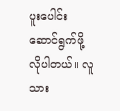ပူးပေါင်းဆောင်ရွက်ဖို့ လိုပါတယ်။ လူသား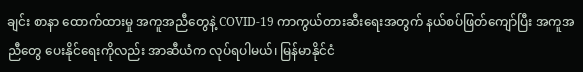ချင်း စာနာ ထောက်ထားမှု အကူအညီတွေနဲ့ COVID-19 ကာကွယ်တားဆီးရေးအတွက် နယ်စပ်ဖြတ်ကျော်ပြီး အကူအညီတွေ ပေးနိုင်ရေးကိုလည်း အာဆီယံက လုပ်ရပါမယ်၊ မြန်မာနိုင်ငံ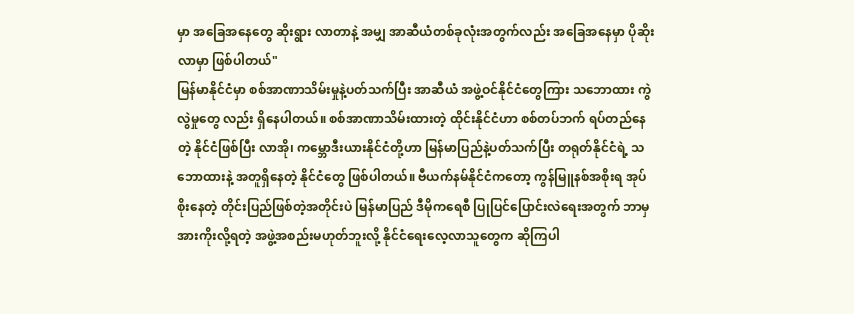မှာ အခြေအနေတွေ ဆိုးရွား လာတာနဲ့ အမျှ အာဆီယံတစ်ခုလုံးအတွက်လည်း အခြေအနေမှာ ပိုဆိုးလာမှာ ဖြစ်ပါတယ်"
မြန်မာနိုင်ငံမှာ စစ်အာဏာသိမ်းမှုနဲ့ပတ်သက်ပြီး အာဆီယံ အဖွဲ့ဝင်နိုင်ငံတွေကြား သဘောထား ကွဲလွဲမှုတွေ လည်း ရှိနေပါတယ်။ စစ်အာဏာသိမ်းထားတဲ့ ထိုင်းနိုင်ငံဟာ စစ်တပ်ဘက် ရပ်တည်နေတဲ့ နိုင်ငံဖြစ်ပြီး လာအို၊ ကမ္ဘောဒီးယားနိုင်ငံတို့ဟာ မြန်မာပြည်နဲ့ပတ်သက်ပြီး တရုတ်နိုင်ငံရဲ့ သဘောထားနဲ့ အတူရှိနေတဲ့ နိုင်ငံတွေ ဖြစ်ပါတယ်။ ဗီယက်နမ်နိုင်ငံကတော့ ကွန်မြူနစ်အစိုးရ အုပ်စိုးနေတဲ့ တိုင်းပြည်ဖြစ်တဲ့အတိုင်းပဲ မြန်မာပြည် ဒီမိုကရေစီ ပြုပြင်ပြောင်းလဲရေးအတွက် ဘာမှအားကိုးလို့ရတဲ့ အဖွဲ့အစည်းမဟုတ်ဘူးလို့ နိုင်ငံရေးလေ့လာသူတွေက ဆိုကြပါ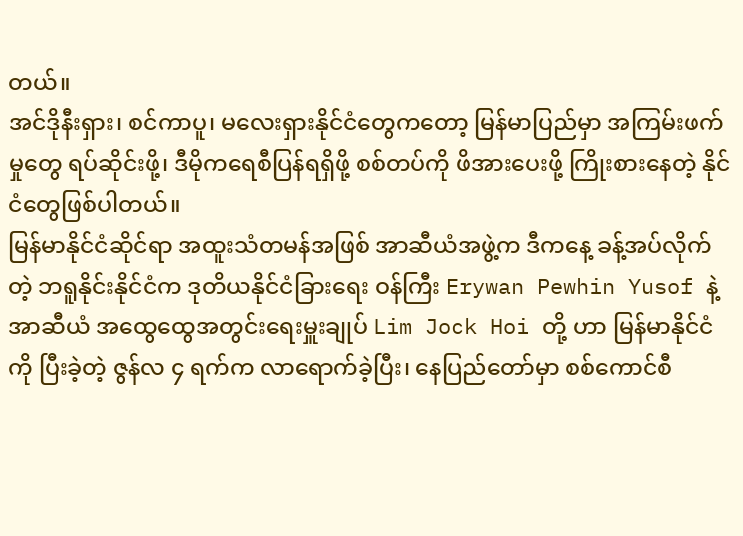တယ်။
အင်ဒိုနီးရှား၊ စင်ကာပူ၊ မလေးရှားနိုင်ငံတွေကတော့ မြန်မာပြည်မှာ အကြမ်းဖက်မှုတွေ ရပ်ဆိုင်းဖို့၊ ဒီမိုကရေစီပြန်ရရှိဖို့ စစ်တပ်ကို ဖိအားပေးဖို့ ကြိုးစားနေတဲ့ နိုင်ငံတွေဖြစ်ပါတယ်။
မြန်မာနိုင်ငံဆိုင်ရာ အထူးသံတမန်အဖြစ် အာဆီယံအဖွဲ့က ဒီကနေ့ ခန့်အပ်လိုက်တဲ့ ဘရူနိုင်းနိုင်ငံက ဒုတိယနိုင်ငံခြားရေး ဝန်ကြီး Erywan Pewhin Yusof နဲ့ အာဆီယံ အထွေထွေအတွင်းရေးမှူးချုပ် Lim Jock Hoi တို့ ဟာ မြန်မာနိုင်ငံကို ပြီးခဲ့တဲ့ ဇွန်လ ၄ ရက်က လာရောက်ခဲ့ပြီး၊ နေပြည်တော်မှာ စစ်ကောင်စီ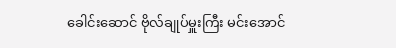ခေါင်းဆောင် ဗိုလ်ချုပ်မှူးကြီး မင်းအောင်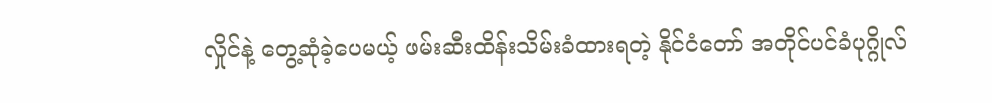လှိုင်နဲ့ တွေ့ဆုံခဲ့ပေမယ့် ဖမ်းဆီးထိန်းသိမ်းခံထားရတဲ့ နိုင်ငံတော် အတိုင်ပင်ခံပုဂ္ဂိုလ်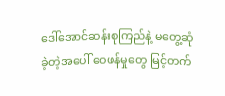ဒေါ်အောင်ဆန်းစုကြည်နဲ့ မတွေ့ဆုံခဲ့တဲ့အပေါ် ဝေဖန်မှုတွေ မြင့်တက်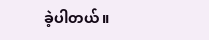ခဲ့ပါတယ်။